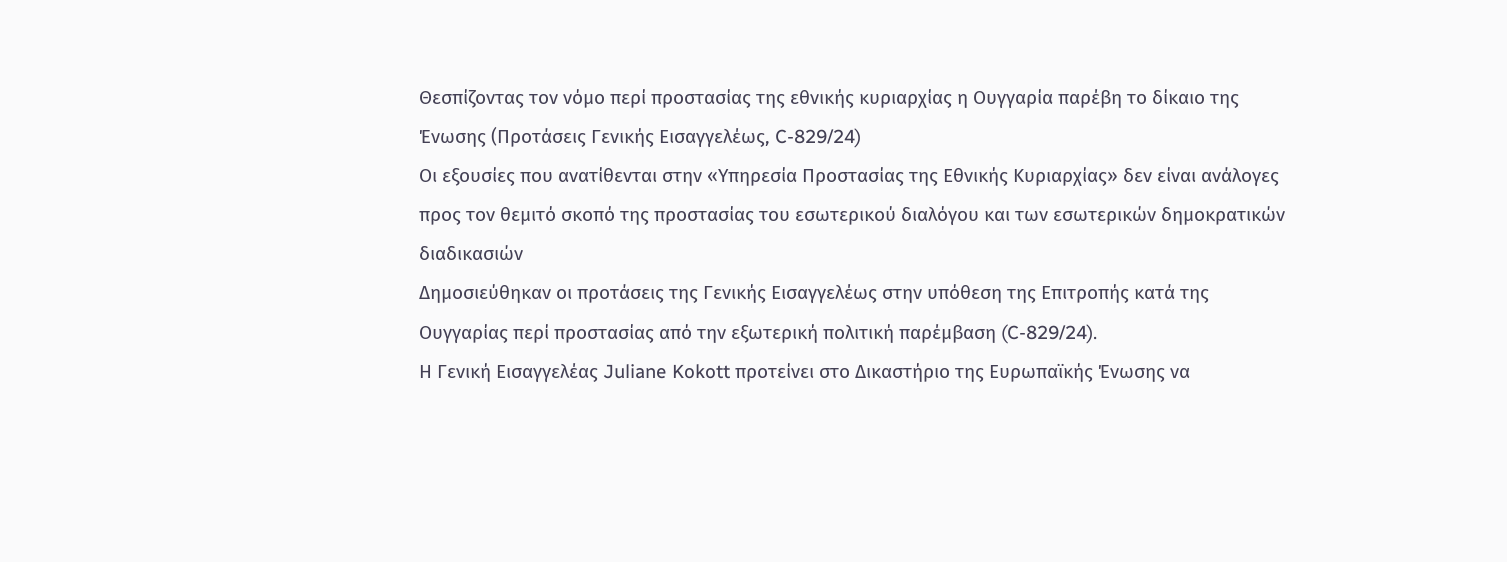Θεσπίζοντας τον νόμο περί προστασίας της εθνικής κυριαρχίας η Ουγγαρία παρέβη το δίκαιο της Ένωσης (Προτάσεις Γενικής Εισαγγελέως, C-829/24)
Οι εξουσίες που ανατίθενται στην «Υπηρεσία Προστασίας της Εθνικής Κυριαρχίας» δεν είναι ανάλογες προς τον θεμιτό σκοπό της προστασίας του εσωτερικού διαλόγου και των εσωτερικών δημοκρατικών διαδικασιών
Δημοσιεύθηκαν οι προτάσεις της Γενικής Εισαγγελέως στην υπόθεση της Επιτροπής κατά της Ουγγαρίας περί προστασίας από την εξωτερική πολιτική παρέμβαση (C-829/24).
Η Γενική Εισαγγελέας Juliane Kokott προτείνει στο Δικαστήριο της Ευρωπαϊκής Ένωσης να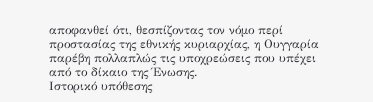αποφανθεί ότι, θεσπίζοντας τον νόμο περί προστασίας της εθνικής κυριαρχίας, η Ουγγαρία παρέβη πολλαπλώς τις υποχρεώσεις που υπέχει από το δίκαιο της Ένωσης.
Ιστορικό υπόθεσης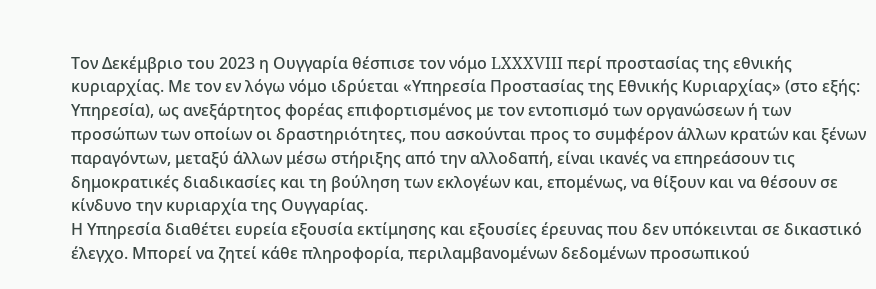Τον Δεκέμβριο του 2023 η Ουγγαρία θέσπισε τον νόμο LXXXVIII περί προστασίας της εθνικής κυριαρχίας. Με τον εν λόγω νόμο ιδρύεται «Υπηρεσία Προστασίας της Εθνικής Κυριαρχίας» (στο εξής: Υπηρεσία), ως ανεξάρτητος φορέας επιφορτισμένος με τον εντοπισμό των οργανώσεων ή των προσώπων των οποίων οι δραστηριότητες, που ασκούνται προς το συμφέρον άλλων κρατών και ξένων παραγόντων, μεταξύ άλλων μέσω στήριξης από την αλλοδαπή, είναι ικανές να επηρεάσουν τις δημοκρατικές διαδικασίες και τη βούληση των εκλογέων και, επομένως, να θίξουν και να θέσουν σε κίνδυνο την κυριαρχία της Ουγγαρίας.
Η Υπηρεσία διαθέτει ευρεία εξουσία εκτίμησης και εξουσίες έρευνας που δεν υπόκεινται σε δικαστικό έλεγχο. Μπορεί να ζητεί κάθε πληροφορία, περιλαμβανομένων δεδομένων προσωπικού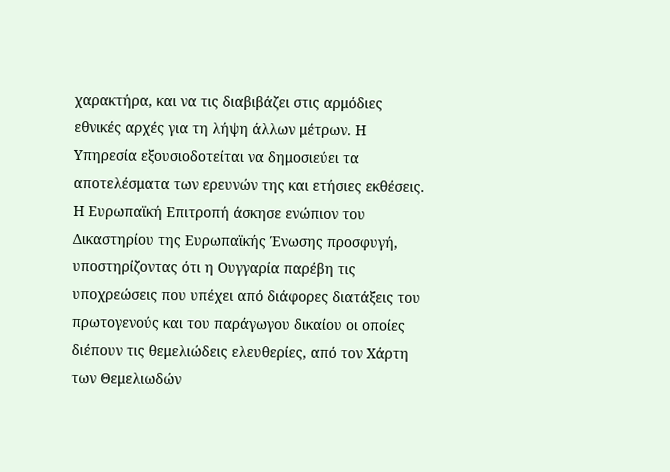χαρακτήρα, και να τις διαβιβάζει στις αρμόδιες εθνικές αρχές για τη λήψη άλλων μέτρων. Η Υπηρεσία εξουσιοδοτείται να δημοσιεύει τα αποτελέσματα των ερευνών της και ετήσιες εκθέσεις.
Η Ευρωπαϊκή Επιτροπή άσκησε ενώπιον του Δικαστηρίου της Ευρωπαϊκής Ένωσης προσφυγή, υποστηρίζοντας ότι η Ουγγαρία παρέβη τις υποχρεώσεις που υπέχει από διάφορες διατάξεις του πρωτογενούς και του παράγωγου δικαίου οι οποίες διέπουν τις θεμελιώδεις ελευθερίες, από τον Χάρτη των Θεμελιωδών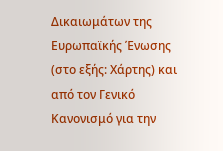Δικαιωμάτων της Ευρωπαϊκής Ένωσης (στο εξής: Χάρτης) και από τον Γενικό Κανονισμό για την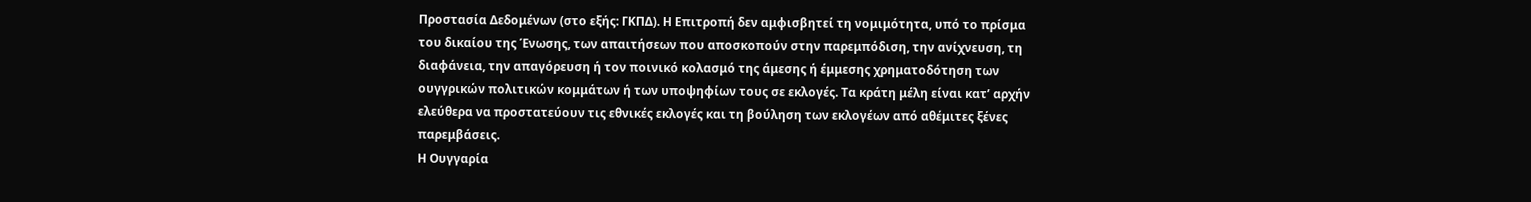Προστασία Δεδομένων (στο εξής: ΓΚΠΔ). Η Επιτροπή δεν αμφισβητεί τη νομιμότητα, υπό το πρίσμα του δικαίου της Ένωσης, των απαιτήσεων που αποσκοπούν στην παρεμπόδιση, την ανίχνευση, τη διαφάνεια, την απαγόρευση ή τον ποινικό κολασμό της άμεσης ή έμμεσης χρηματοδότηση των ουγγρικών πολιτικών κομμάτων ή των υποψηφίων τους σε εκλογές. Τα κράτη μέλη είναι κατ’ αρχήν ελεύθερα να προστατεύουν τις εθνικές εκλογές και τη βούληση των εκλογέων από αθέμιτες ξένες παρεμβάσεις.
Η Ουγγαρία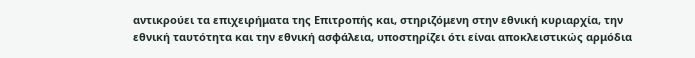αντικρούει τα επιχειρήματα της Επιτροπής και, στηριζόμενη στην εθνική κυριαρχία, την εθνική ταυτότητα και την εθνική ασφάλεια, υποστηρίζει ότι είναι αποκλειστικώς αρμόδια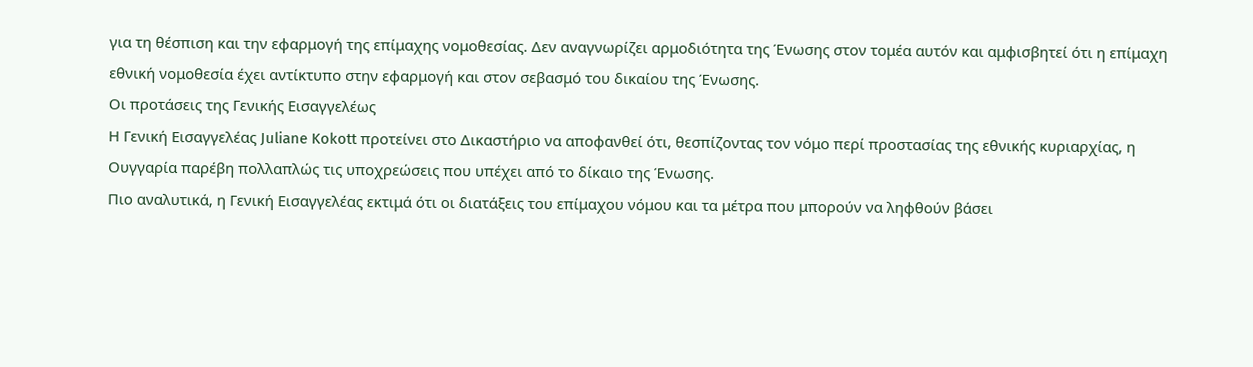για τη θέσπιση και την εφαρμογή της επίμαχης νομοθεσίας. Δεν αναγνωρίζει αρμοδιότητα της Ένωσης στον τομέα αυτόν και αμφισβητεί ότι η επίμαχη εθνική νομοθεσία έχει αντίκτυπο στην εφαρμογή και στον σεβασμό του δικαίου της Ένωσης.
Οι προτάσεις της Γενικής Εισαγγελέως
Η Γενική Εισαγγελέας Juliane Kokott προτείνει στο Δικαστήριο να αποφανθεί ότι, θεσπίζοντας τον νόμο περί προστασίας της εθνικής κυριαρχίας, η Ουγγαρία παρέβη πολλαπλώς τις υποχρεώσεις που υπέχει από το δίκαιο της Ένωσης.
Πιο αναλυτικά, η Γενική Εισαγγελέας εκτιμά ότι οι διατάξεις του επίμαχου νόμου και τα μέτρα που μπορούν να ληφθούν βάσει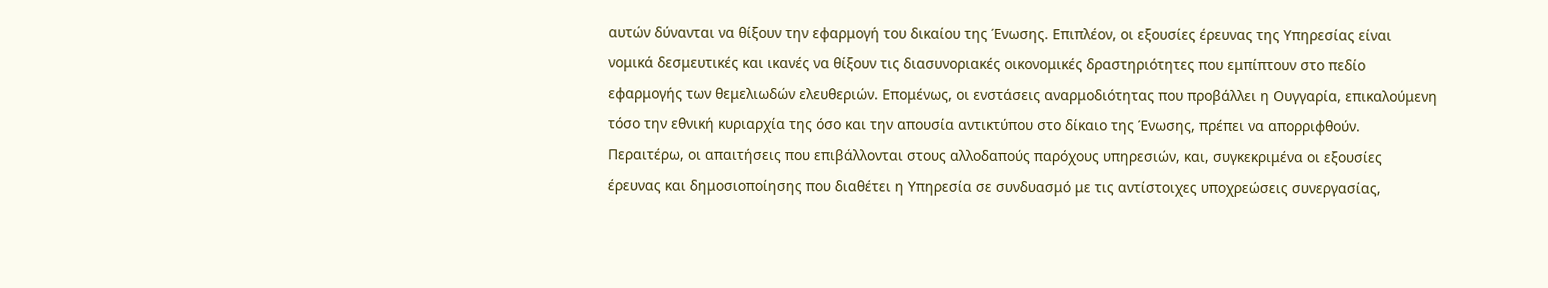αυτών δύνανται να θίξουν την εφαρμογή του δικαίου της Ένωσης. Επιπλέον, οι εξουσίες έρευνας της Υπηρεσίας είναι νομικά δεσμευτικές και ικανές να θίξουν τις διασυνοριακές οικονομικές δραστηριότητες που εμπίπτουν στο πεδίο εφαρμογής των θεμελιωδών ελευθεριών. Επομένως, οι ενστάσεις αναρμοδιότητας που προβάλλει η Ουγγαρία, επικαλούμενη τόσο την εθνική κυριαρχία της όσο και την απουσία αντικτύπου στο δίκαιο της Ένωσης, πρέπει να απορριφθούν.
Περαιτέρω, οι απαιτήσεις που επιβάλλονται στους αλλοδαπούς παρόχους υπηρεσιών, και, συγκεκριμένα οι εξουσίες έρευνας και δημοσιοποίησης που διαθέτει η Υπηρεσία σε συνδυασμό με τις αντίστοιχες υποχρεώσεις συνεργασίας,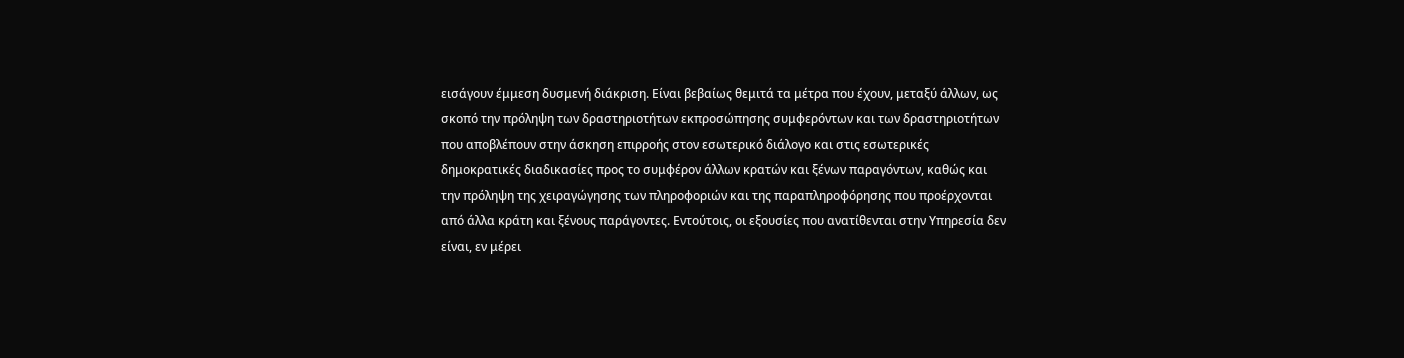εισάγουν έμμεση δυσμενή διάκριση. Είναι βεβαίως θεμιτά τα μέτρα που έχουν, μεταξύ άλλων, ως σκοπό την πρόληψη των δραστηριοτήτων εκπροσώπησης συμφερόντων και των δραστηριοτήτων που αποβλέπουν στην άσκηση επιρροής στον εσωτερικό διάλογο και στις εσωτερικές δημοκρατικές διαδικασίες προς το συμφέρον άλλων κρατών και ξένων παραγόντων, καθώς και την πρόληψη της χειραγώγησης των πληροφοριών και της παραπληροφόρησης που προέρχονται από άλλα κράτη και ξένους παράγοντες. Εντούτοις, οι εξουσίες που ανατίθενται στην Υπηρεσία δεν είναι, εν μέρει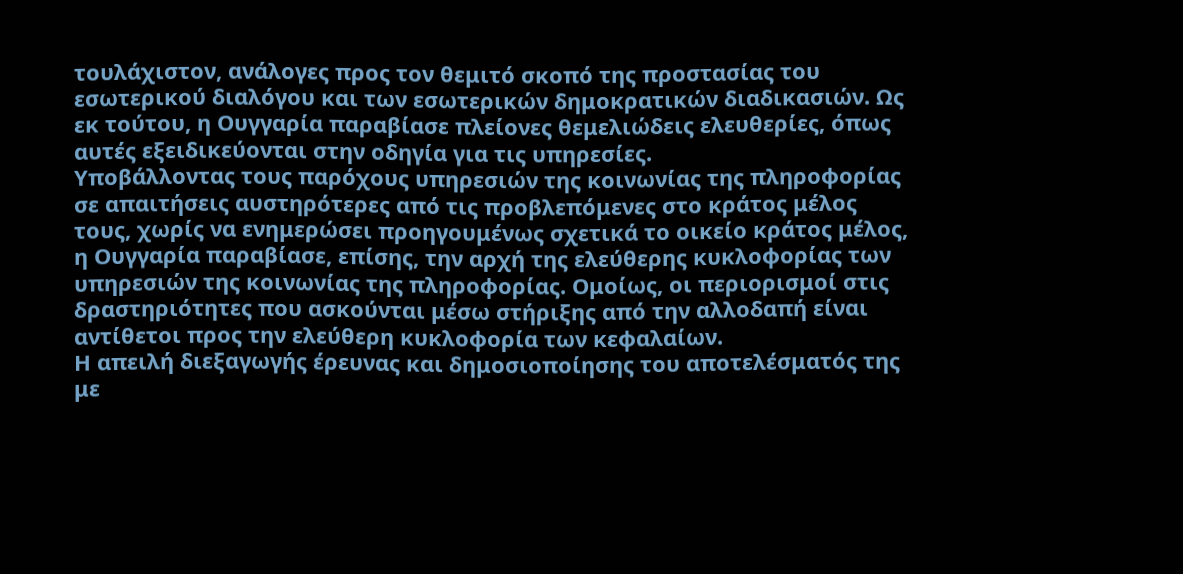τουλάχιστον, ανάλογες προς τον θεμιτό σκοπό της προστασίας του εσωτερικού διαλόγου και των εσωτερικών δημοκρατικών διαδικασιών. Ως εκ τούτου, η Ουγγαρία παραβίασε πλείονες θεμελιώδεις ελευθερίες, όπως αυτές εξειδικεύονται στην οδηγία για τις υπηρεσίες.
Υποβάλλοντας τους παρόχους υπηρεσιών της κοινωνίας της πληροφορίας σε απαιτήσεις αυστηρότερες από τις προβλεπόμενες στο κράτος μέλος τους, χωρίς να ενημερώσει προηγουμένως σχετικά το οικείο κράτος μέλος, η Ουγγαρία παραβίασε, επίσης, την αρχή της ελεύθερης κυκλοφορίας των υπηρεσιών της κοινωνίας της πληροφορίας. Ομοίως, οι περιορισμοί στις δραστηριότητες που ασκούνται μέσω στήριξης από την αλλοδαπή είναι αντίθετοι προς την ελεύθερη κυκλοφορία των κεφαλαίων.
Η απειλή διεξαγωγής έρευνας και δημοσιοποίησης του αποτελέσματός της με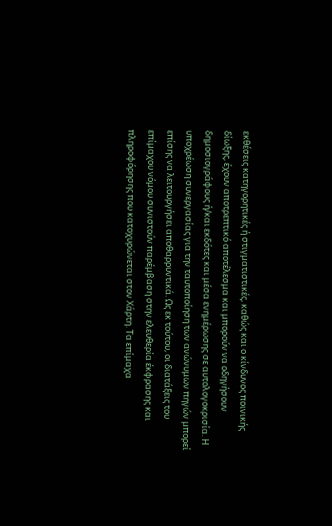εκθέσεις κατηγορητικές ή στιγματιστικές, καθώς και ο κίνδυνος ποινικής δίωξης, έχουν αποτρεπτικό αποτέλεσμα και μπορούν να οδηγήσουν δημοσιογράφους ή/και εκδότες και μέσα ενημέρωσης σε αυτολογοκρισία. Η υποχρέωση συνεργασίας για την ταυτοποίηση των ανώνυμων πηγών μπορεί επίσης να λειτουργήσει αποθαρρυντικά. Ως εκ τούτου, οι διατάξεις του επίμαχου νόμου συνιστούν παρέμβαση στην ελευθερία έκφρασης και πληροφόρησης που κατοχυρώνεται στον Χάρτη. Τα επίμαχα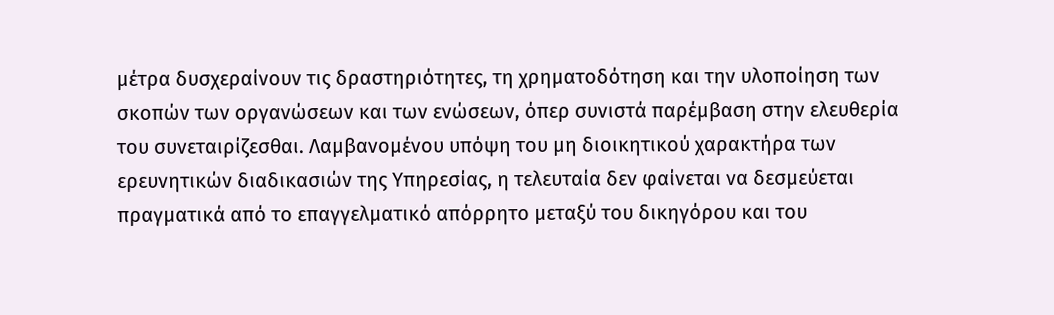μέτρα δυσχεραίνουν τις δραστηριότητες, τη χρηματοδότηση και την υλοποίηση των σκοπών των οργανώσεων και των ενώσεων, όπερ συνιστά παρέμβαση στην ελευθερία του συνεταιρίζεσθαι. Λαμβανομένου υπόψη του μη διοικητικού χαρακτήρα των ερευνητικών διαδικασιών της Υπηρεσίας, η τελευταία δεν φαίνεται να δεσμεύεται πραγματικά από το επαγγελματικό απόρρητο μεταξύ του δικηγόρου και του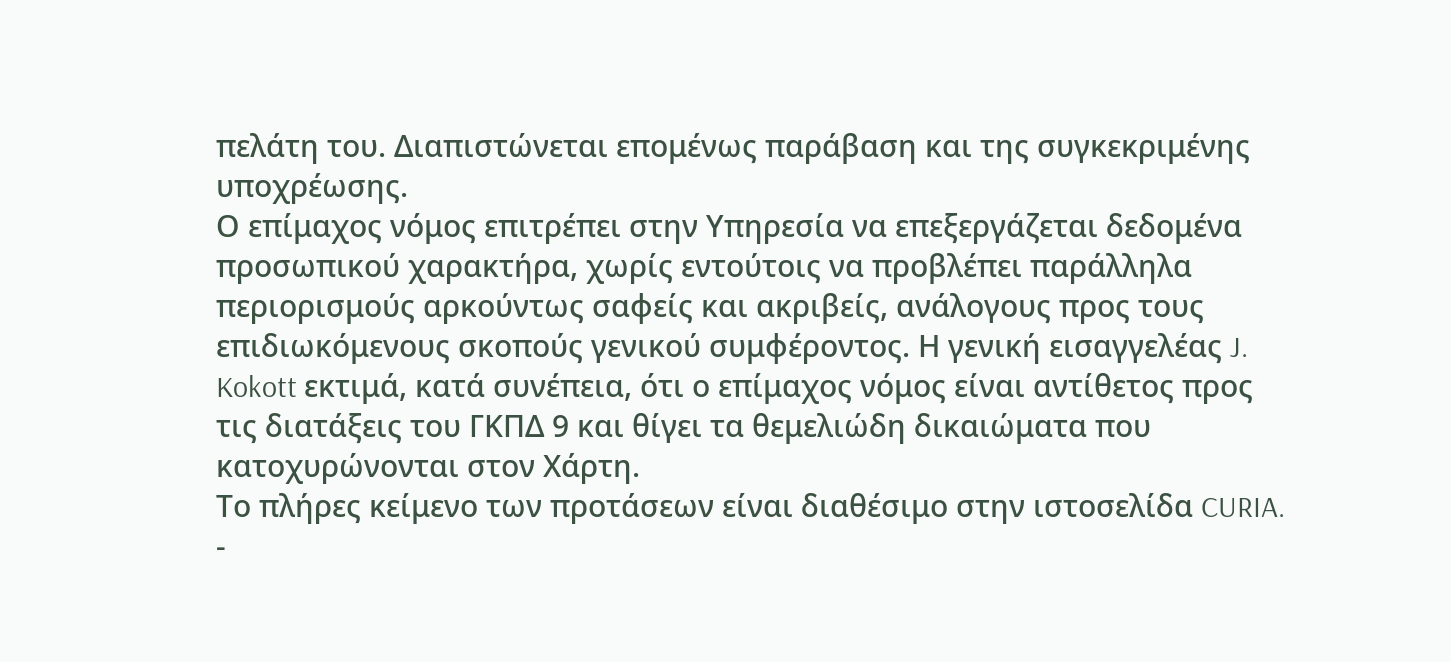πελάτη του. Διαπιστώνεται επομένως παράβαση και της συγκεκριμένης υποχρέωσης.
Ο επίμαχος νόμος επιτρέπει στην Υπηρεσία να επεξεργάζεται δεδομένα προσωπικού χαρακτήρα, χωρίς εντούτοις να προβλέπει παράλληλα περιορισμούς αρκούντως σαφείς και ακριβείς, ανάλογους προς τους επιδιωκόμενους σκοπούς γενικού συμφέροντος. Η γενική εισαγγελέας J. Kokott εκτιμά, κατά συνέπεια, ότι ο επίμαχος νόμος είναι αντίθετος προς τις διατάξεις του ΓΚΠΔ 9 και θίγει τα θεμελιώδη δικαιώματα που κατοχυρώνονται στον Χάρτη.
Το πλήρες κείμενο των προτάσεων είναι διαθέσιμο στην ιστοσελίδα CURIA.
-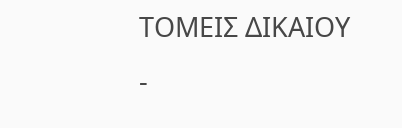ΤΟΜΕΙΣ ΔΙΚΑΙΟΥ
-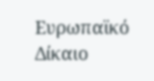Ευρωπαϊκό Δίκαιο